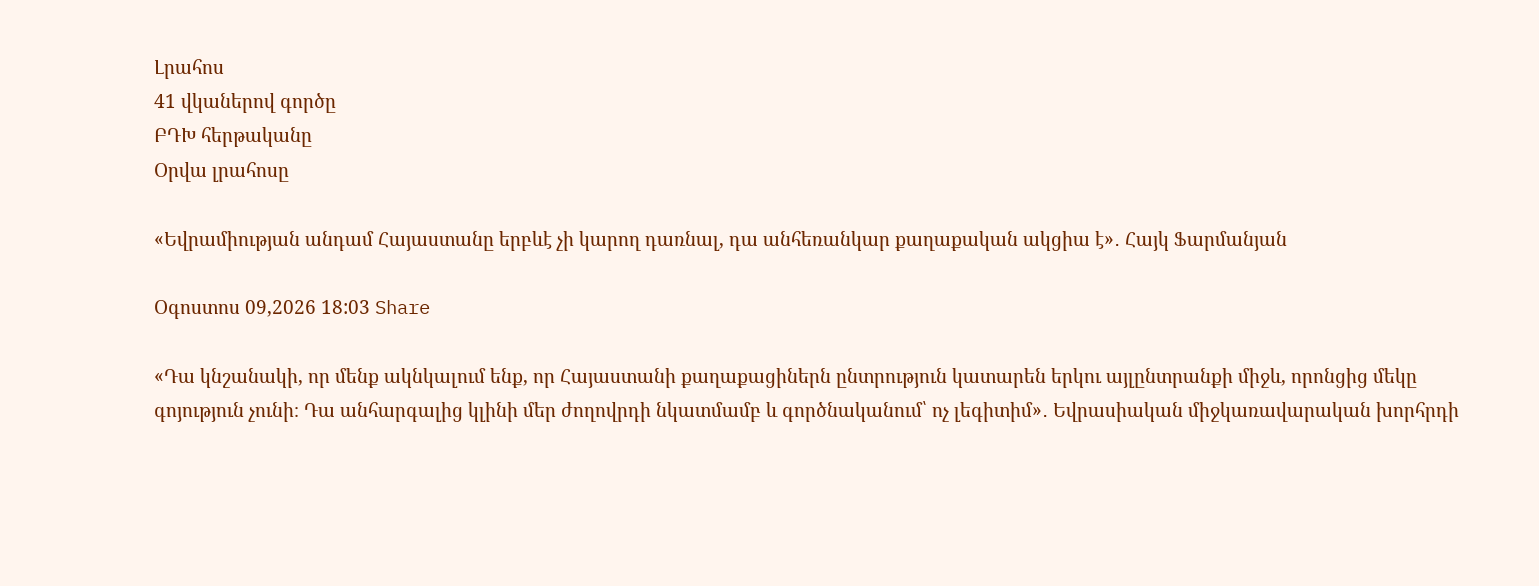Լրահոս
41 վկաներով գործը
ԲԴԽ հերթականը
Օրվա լրահոսը

«Եվրամիության անդամ Հայաստանը երբևէ չի կարող դառնալ, դա անհեռանկար քաղաքական ակցիա է»․ Հայկ Ֆարմանյան

Օգոստոս 09,2026 18:03 Share

«Դա կնշանակի, որ մենք ակնկալում ենք, որ Հայաստանի քաղաքացիներն ընտրություն կատարեն երկու այլընտրանքի միջև, որոնցից մեկը գոյություն չունի։ Դա անհարգալից կլինի մեր ժողովրդի նկատմամբ և գործնականում՝ ոչ լեգիտիմ»․ Եվրասիական միջկառավարական խորհրդի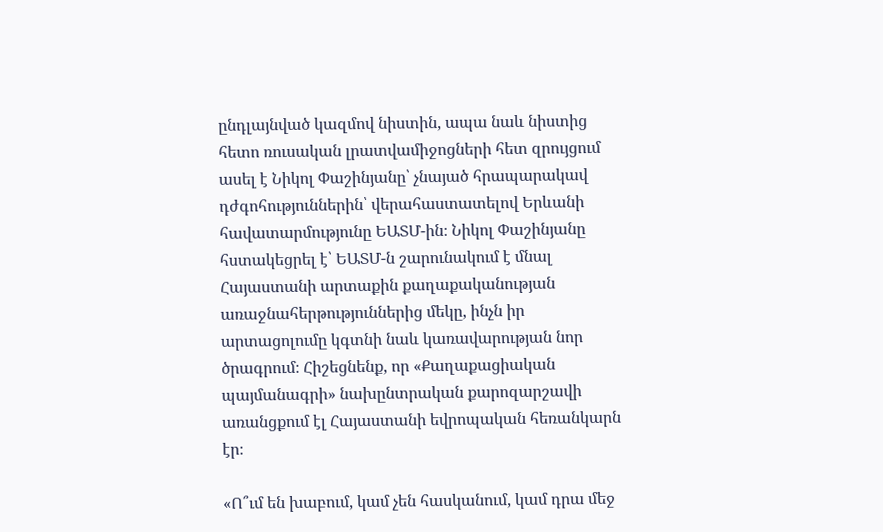ընդլայնված կազմով նիստին, ապա նաև նիստից հետո ռուսական լրատվամիջոցների հետ զրույցում ասել է Նիկոլ Փաշինյանը՝ չնայած հրապարակավ դժգոհություններին՝ վերահաստատելով Երևանի հավատարմությունը ԵԱՏՄ-ին։ Նիկոլ Փաշինյանը հստակեցրել է՝ ԵԱՏՄ-ն շարունակում է մնալ Հայաստանի արտաքին քաղաքականության առաջնահերթություններից մեկը, ինչն իր արտացոլումը կգտնի նաև կառավարության նոր ծրագրում։ Հիշեցնենք, որ «Քաղաքացիական պայմանագրի» նախընտրական քարոզարշավի առանցքում էլ Հայաստանի եվրոպական հեռանկարն էր։

«Ո՞ւմ են խաբում, կամ չեն հասկանում, կամ դրա մեջ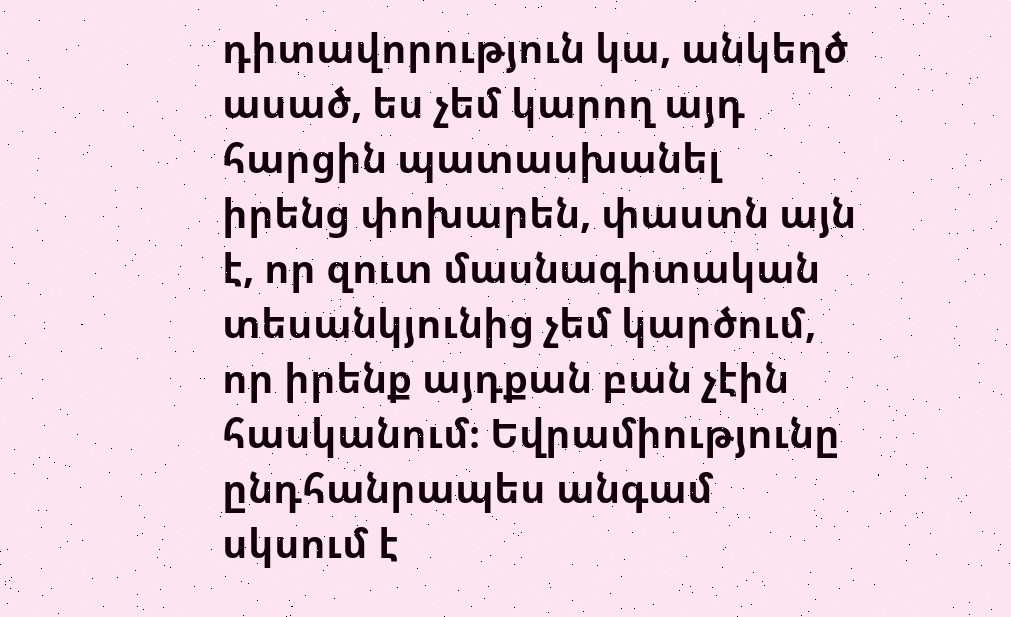դիտավորություն կա, անկեղծ ասած, ես չեմ կարող այդ հարցին պատասխանել իրենց փոխարեն, փաստն այն է, որ զուտ մասնագիտական տեսանկյունից չեմ կարծում, որ իրենք այդքան բան չէին հասկանում։ Եվրամիությունը ընդհանրապես անգամ սկսում է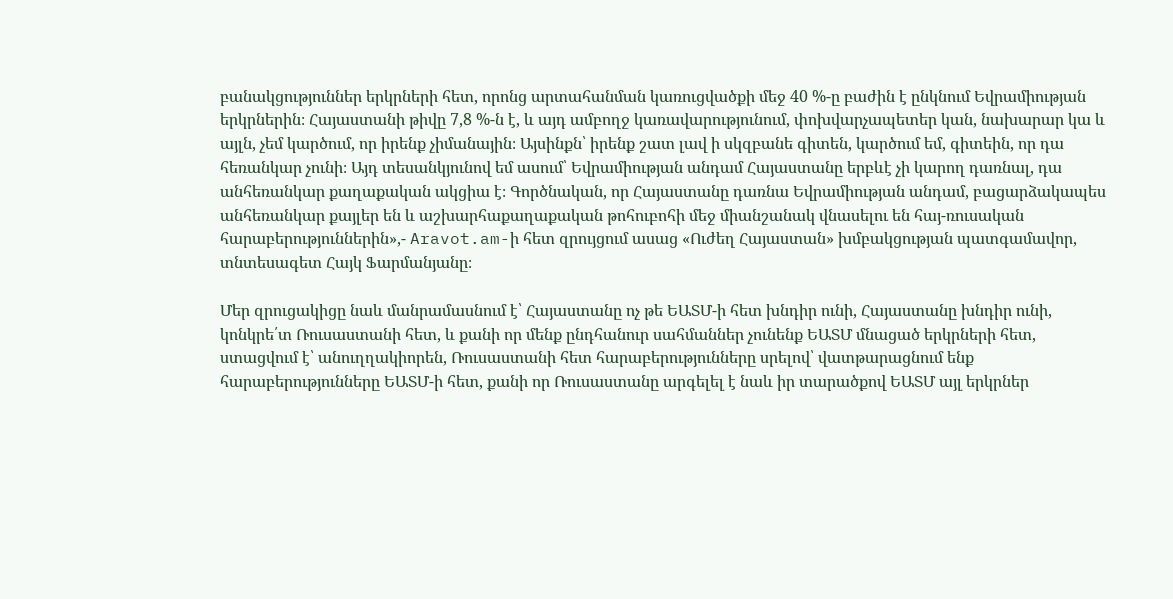բանակցություններ երկրների հետ, որոնց արտահանման կառուցվածքի մեջ 40 %-ը բաժին է ընկնում Եվրամիության երկրներին։ Հայաստանի թիվը 7,8 %-ն է, և այդ ամբողջ կառավարությունում, փոխվարչապետեր կան, նախարար կա և այլն, չեմ կարծում, որ իրենք չիմանային։ Այսինքն՝ իրենք շատ լավ ի սկզբանե գիտեն, կարծում եմ, գիտեին, որ դա հեռանկար չունի։ Այդ տեսանկյունով եմ ասում՝ Եվրամիության անդամ Հայաստանը երբևէ չի կարող դառնալ, դա անհեռանկար քաղաքական ակցիա է։ Գործնական, որ Հայաստանը դառնա Եվրամիության անդամ, բացարձակապես անհեռանկար քայլեր են և աշխարհաքաղաքական թոհուբոհի մեջ միանշանակ վնասելու են հայ-ռուսական հարաբերություններին»,- Aravot.am-ի հետ զրույցում ասաց «Ուժեղ Հայաստան» խմբակցության պատգամավոր, տնտեսագետ Հայկ Ֆարմանյանը։

Մեր զրուցակիցը նաև մանրամասնում է՝ Հայաստանը ոչ թե ԵԱՏՄ-ի հետ խնդիր ունի, Հայաստանը խնդիր ունի, կոնկրե՛տ Ռուսաստանի հետ, և քանի որ մենք ընդհանուր սահմաններ չունենք ԵԱՏՄ մնացած երկրների հետ, ստացվում է՝ անուղղակիորեն, Ռուսաստանի հետ հարաբերությունները սրելով՝ վատթարացնում ենք հարաբերությունները ԵԱՏՄ-ի հետ, քանի որ Ռուսաստանը արգելել է նաև իր տարածքով ԵԱՏՄ այլ երկրներ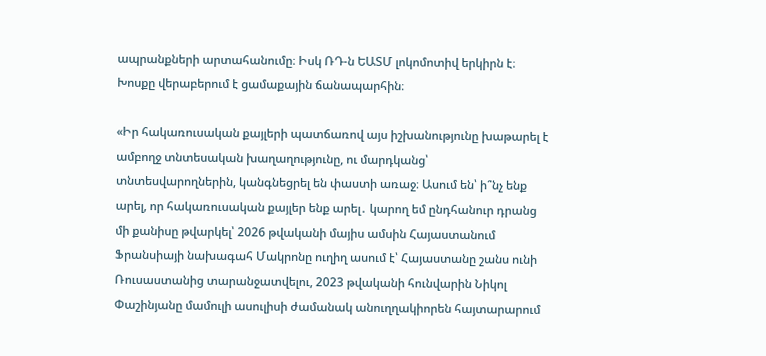ապրանքների արտահանումը։ Իսկ ՌԴ-ն ԵԱՏՄ լոկոմոտիվ երկիրն է։ Խոսքը վերաբերում է ցամաքային ճանապարհին։

«Իր հակառուսական քայլերի պատճառով այս իշխանությունը խաթարել է ամբողջ տնտեսական խաղաղությունը, ու մարդկանց՝ տնտեսվարողներին, կանգնեցրել են փաստի առաջ։ Ասում են՝ ի՞նչ ենք արել, որ հակառուսական քայլեր ենք արել․ կարող եմ ընդհանուր դրանց մի քանիսը թվարկել՝ 2026 թվականի մայիս ամսին Հայաստանում Ֆրանսիայի նախագահ Մակրոնը ուղիղ ասում է՝ Հայաստանը շանս ունի Ռուսաստանից տարանջատվելու, 2023 թվականի հունվարին Նիկոլ Փաշինյանը մամուլի ասուլիսի ժամանակ անուղղակիորեն հայտարարում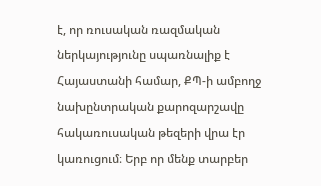է, որ ռուսական ռազմական ներկայությունը սպառնալիք է Հայաստանի համար, ՔՊ-ի ամբողջ նախընտրական քարոզարշավը հակառուսական թեզերի վրա էր կառուցում։ Երբ որ մենք տարբեր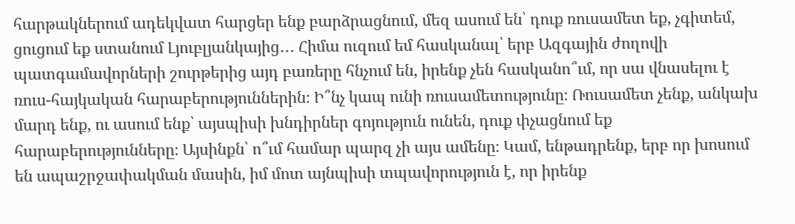հարթակներում ադեկվատ հարցեր ենք բարձրացնում, մեզ ասում են՝ դուք ռուսամետ եք, չգիտեմ, ցուցում եք ստանում Լյուբլյանկայից․․․ Հիմա ուզում եմ հասկանալ՝ երբ Ազգային ժողովի պատգամավորների շուրթերից այդ բառերը հնչում են, իրենք չեն հասկանո՞ւմ, որ սա վնասելու է ռուս-հայկական հարաբերություններին։ Ի՞նչ կապ ունի ռուսամետությունը։ Ռուսամետ չենք, անկախ մարդ ենք, ու ասում ենք՝ այսպիսի խնդիրներ գոյություն ունեն, դուք փչացնում եք հարաբերությունները։ Այսինքն՝ ո՞ւմ համար պարզ չի այս ամենը։ Կամ, ենթադրենք, երբ որ խոսում են ապաշրջափակման մասին, իմ մոտ այնպիսի տպավորություն է, որ իրենք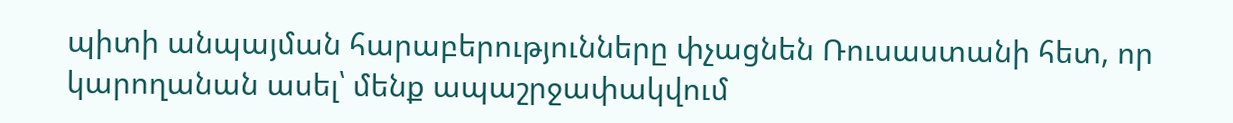պիտի անպայման հարաբերությունները փչացնեն Ռուսաստանի հետ, որ կարողանան ասել՝ մենք ապաշրջափակվում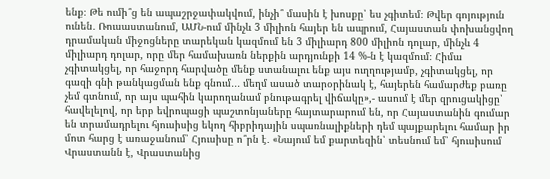ենք։ Թե ումի՞ց են ապաշրջափակվում, ինչի՞ մասին է խոսքը՝ ես չգիտեմ։ Թվեր գոյություն ունեն․ Ռուսաստանում, ԱՄՆ-ում մինչև 3 միլիոն հայեր են ապրում, Հայաստան փոխանցվող դրամական միջոցները տարեկան կազմում են 3 միլիարդ 800 միլիոն դոլար, մինչև 4 միլիարդ դոլար, որը մեր համախառն ներքին արդյունքի 14 %-ն է կազմում։ Հիմա չգիտակցել, որ հաջորդ հարվածը մենք ստանալու ենք այս ուղղությամբ, չգիտակցել, որ գազի գնի թանկացման ենք գնում․․․ մեղմ ասած տարօրինակ է, հայերեն համարժեք բառը չեմ գտնում, որ այս պահին կարողանամ բնութագրել վիճակը»,- ասում է մեր զրուցակիցը՝ հավելելով, որ երբ եվրոպացի պաշտոնյաները հայտարարում են, որ Հայաստանին գումար են տրամադրելու հյուսիսից եկող հիբրիդային սպառնալիքների դեմ պայքարելու համար իր մոտ հարց է առաջանում՝ Հյուսիսը ո՞րն է․ «Նայում եմ քարտեզին՝ տեսնում եմ՝ հյուսիսում Վրաստանն է, Վրաստանից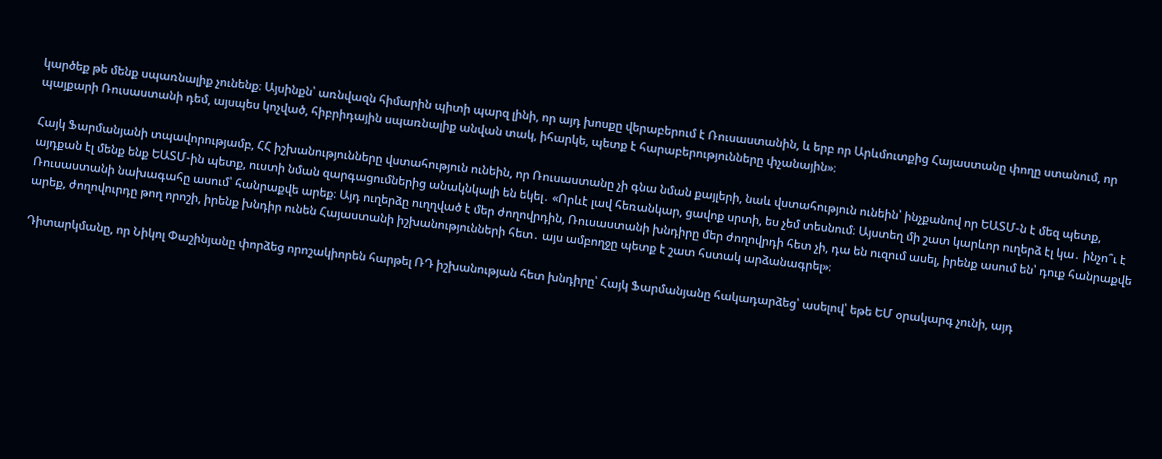կարծեք թե մենք սպառնալիք չունենք։ Այսինքն՝ առնվազն հիմարին պիտի պարզ լինի, որ այդ խոսքը վերաբերում է Ռուսաստանին, և երբ որ Արևմուտքից Հայաստանը փողը ստանում, որ պայքարի Ռուսաստանի դեմ, այսպես կոչված, հիբրիդային սպառնալիք անվան տակ, իհարկե, պետք է հարաբերությունները փչանային»։

Հայկ Ֆարմանյանի տպավորությամբ, ՀՀ իշխանությունները վստահություն ունեին, որ Ռուսաստանը չի գնա նման քայլերի, նաև վստահություն ունեին՝ ինչքանով որ ԵԱՏՄ-ն է մեզ պետք, այդքան էլ մենք ենք ԵԱՏՄ-ին պետք, ուստի նման զարգացումներից անակնկալի են եկել․ «Որևէ լավ հեռանկար, ցավոք սրտի, ես չեմ տեսնում։ Այստեղ մի շատ կարևոր ուղերձ էլ կա․ ինչո՞ւ է Ռուսաստանի նախագահը ասում՝ հանրաքվե արեք։ Այդ ուղերձը ուղղված է մեր ժողովրդին, Ռուսաստանի խնդիրը մեր ժողովրդի հետ չի, դա են ուզում ասել, իրենք ասում են՝ դուք հանրաքվե արեք, ժողովուրդը թող որոշի, իրենք խնդիր ունեն Հայաստանի իշխանությունների հետ․ այս ամբողջը պետք է շատ հստակ արձանագրել»։

Դիտարկմանը, որ Նիկոլ Փաշինյանը փորձեց որոշակիորեն հարթել ՌԴ իշխանության հետ խնդիրը՝ Հայկ Ֆարմանյանը հակադարձեց՝ ասելով՝ եթե ԵՄ օրակարգ չունի, այդ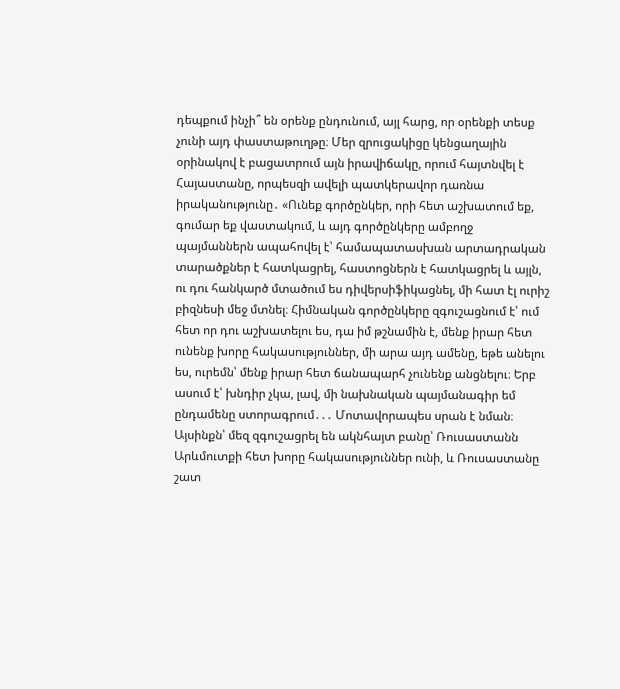դեպքում ինչի՞ են օրենք ընդունում, այլ հարց, որ օրենքի տեսք չունի այդ փաստաթուղթը։ Մեր զրուցակիցը կենցաղային օրինակով է բացատրում այն իրավիճակը, որում հայտնվել է Հայաստանը, որպեսզի ավելի պատկերավոր դառնա իրականությունը․ «Ունեք գործընկեր, որի հետ աշխատում եք, գումար եք վաստակում, և այդ գործընկերը ամբողջ պայմաններն ապահովել է՝ համապատասխան արտադրական տարածքներ է հատկացրել, հաստոցներն է հատկացրել և այլն, ու դու հանկարծ մտածում ես դիվերսիֆիկացնել, մի հատ էլ ուրիշ բիզնեսի մեջ մտնել։ Հիմնական գործընկերը զգուշացնում է՝ ում հետ որ դու աշխատելու ես, դա իմ թշնամին է, մենք իրար հետ ունենք խորը հակասություններ, մի արա այդ ամենը, եթե անելու ես, ուրեմն՝ մենք իրար հետ ճանապարհ չունենք անցնելու։ Երբ ասում է՝ խնդիր չկա, լավ, մի նախնական պայմանագիր եմ ընդամենը ստորագրում․․․ Մոտավորապես սրան է նման։ Այսինքն՝ մեզ զգուշացրել են ակնհայտ բանը՝ Ռուսաստանն Արևմուտքի հետ խորը հակասություններ ունի, և Ռուսաստանը շատ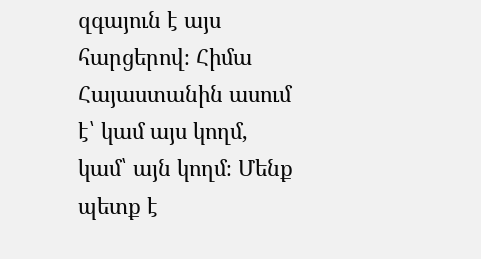զգայուն է այս հարցերով։ Հիմա Հայաստանին ասում է՝ կամ այս կողմ, կամ՝ այն կողմ։ Մենք պետք է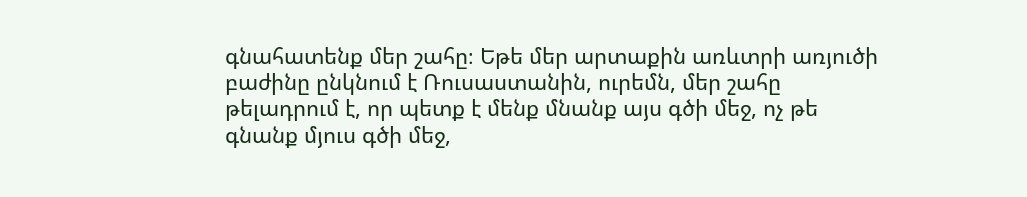գնահատենք մեր շահը։ Եթե մեր արտաքին առևտրի առյուծի բաժինը ընկնում է Ռուսաստանին, ուրեմն, մեր շահը թելադրում է, որ պետք է մենք մնանք այս գծի մեջ, ոչ թե գնանք մյուս գծի մեջ,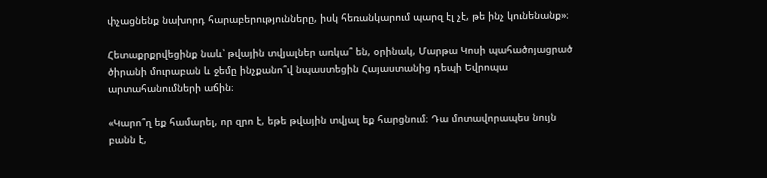փչացնենք նախորդ հարաբերությունները, իսկ հեռանկարում պարզ էլ չէ, թե ինչ կունենանք»։

Հետաքրքրվեցինք նաև՝ թվային տվյալներ առկա՞ են, օրինակ, Մարթա Կոսի պահածոյացրած ծիրանի մուրաբան և ջեմը ինչքանո՞վ նպաստեցին Հայաստանից դեպի Եվրոպա արտահանումների աճին։

«Կարո՞ղ եք համարել, որ զրո է, եթե թվային տվյալ եք հարցնում։ Դա մոտավորապես նույն բանն է,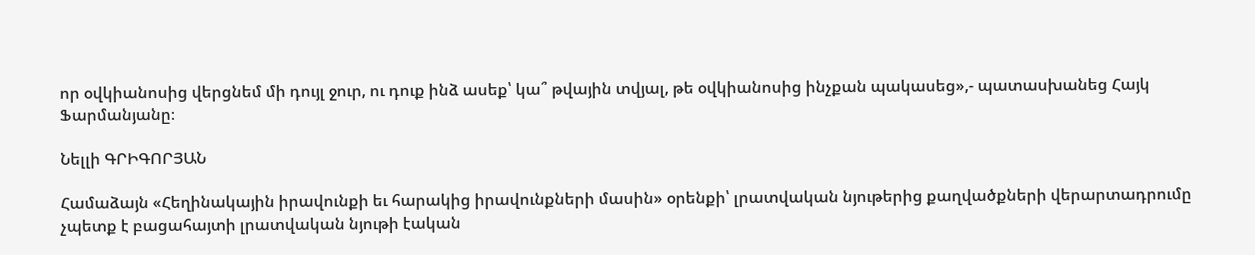որ օվկիանոսից վերցնեմ մի դույլ ջուր, ու դուք ինձ ասեք՝ կա՞ թվային տվյալ, թե օվկիանոսից ինչքան պակասեց»,- պատասխանեց Հայկ Ֆարմանյանը։

Նելլի ԳՐԻԳՈՐՅԱՆ

Համաձայն «Հեղինակային իրավունքի եւ հարակից իրավունքների մասին» օրենքի՝ լրատվական նյութերից քաղվածքների վերարտադրումը չպետք է բացահայտի լրատվական նյութի էական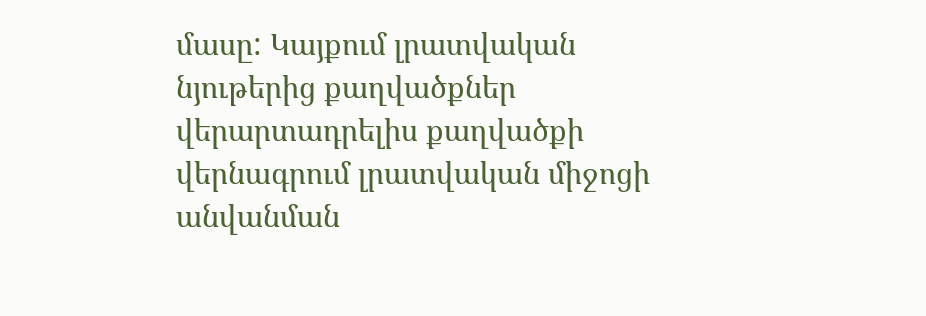մասը: Կայքում լրատվական նյութերից քաղվածքներ վերարտադրելիս քաղվածքի վերնագրում լրատվական միջոցի անվանման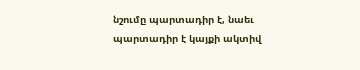նշումը պարտադիր է, նաեւ պարտադիր է կայքի ակտիվ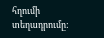հղումի տեղադրումը: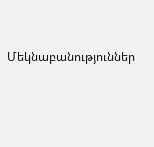Մեկնաբանություններ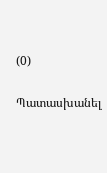(0)

Պատասխանել